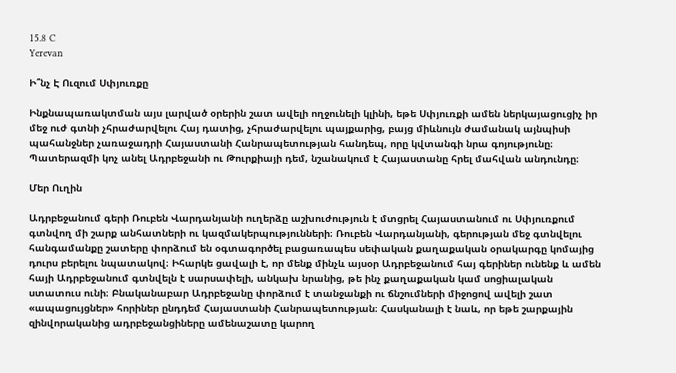15.8 C
Yerevan

Ի՞նչ Է Ուզում Սփյուռքը

Ինքնապառակտման այս լարված օրերին շատ ավելի ողջունելի կլինի, եթե Սփյուռքի ամեն ներկայացուցիչ իր մեջ ուժ գտնի չհրաժարվելու Հայ դատից, չհրաժարվելու պայքարից, բայց միևնույն ժամանակ այնպիսի պահանջներ չառաջադրի Հայաստանի Հանրապետության հանդեպ, որը կվտանգի նրա գոյությունը։ Պատերազմի կոչ անել Ադրբեջանի ու Թուրքիայի դեմ, նշանակում է Հայաստանը հրել մահվան անդունդը։

Մեր Ուղին

Ադրբեջանում գերի Ռուբեն Վարդանյանի ուղերձը աշխուժություն է մտցրել Հայաստանում ու Սփյուռքում գտնվող մի շարք անհատների ու կազմակերպությունների։ Ռուբեն Վարդանյանի, գերության մեջ գտնվելու հանգամանքը շատերը փորձում են օգտագործել բացառապես սեփական քաղաքական օրակարգը կոմայից դուրս բերելու նպատակով։ Իհարկե ցավալի է, որ մենք մինչև այսօր Ադրբեջանում հայ գերիներ ունենք և ամեն հայի Ադրբեջանում գտնվելն է սարսափելի, անկախ նրանից, թե ինչ քաղաքական կամ սոցիալական ստատուս ունի։ Բնականաբար Ադրբեջանը փորձում է տանջանքի ու ճնշումների միջոցով ավելի շատ «ապացույցներ» հորիներ ընդդեմ Հայաստանի Հանրապետության։ Հասկանալի է նաև, որ եթե շարքային զինվորականից ադրբեջանցիները ամենաշատը կարող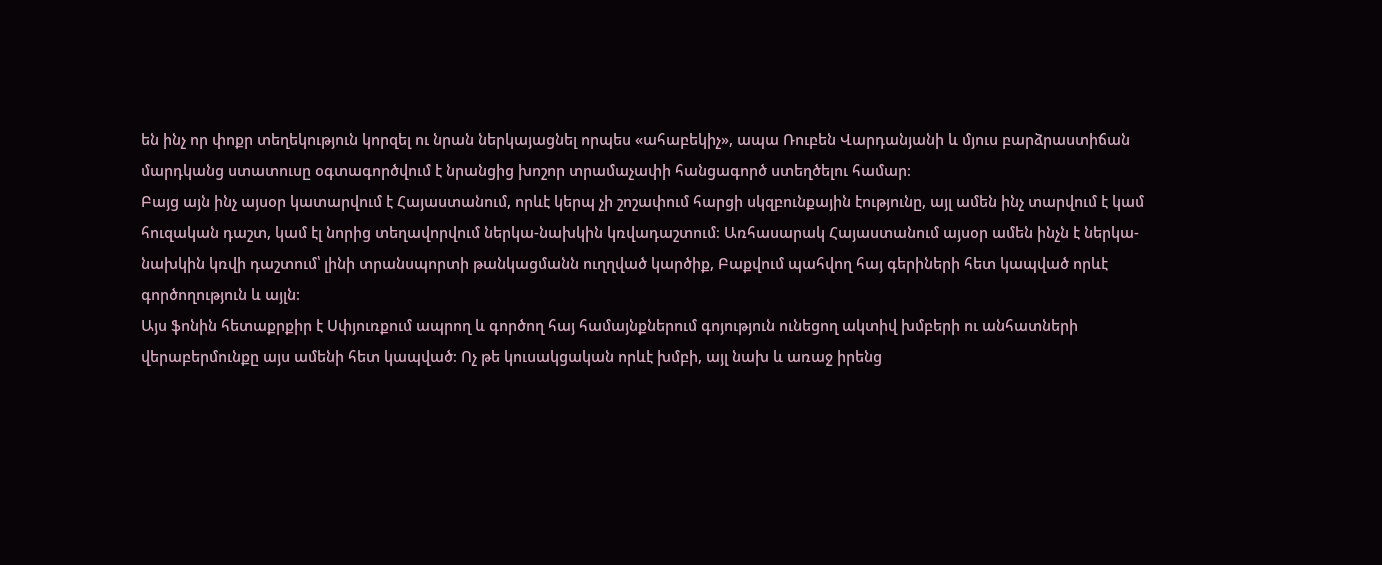են ինչ որ փոքր տեղեկություն կորզել ու նրան ներկայացնել որպես «ահաբեկիչ», ապա Ռուբեն Վարդանյանի և մյուս բարձրաստիճան մարդկանց ստատուսը օգտագործվում է նրանցից խոշոր տրամաչափի հանցագործ ստեղծելու համար։
Բայց այն ինչ այսօր կատարվում է Հայաստանում, որևէ կերպ չի շոշափում հարցի սկզբունքային էությունը, այլ ամեն ինչ տարվում է կամ հուզական դաշտ, կամ էլ նորից տեղավորվում ներկա-նախկին կռվադաշտում։ Առհասարակ Հայաստանում այսօր ամեն ինչն է ներկա-նախկին կռվի դաշտում՝ լինի տրանսպորտի թանկացմանն ուղղված կարծիք, Բաքվում պահվող հայ գերիների հետ կապված որևէ գործողություն և այլն։
Այս ֆոնին հետաքրքիր է Սփյուռքում ապրող և գործող հայ համայնքներում գոյություն ունեցող ակտիվ խմբերի ու անհատների վերաբերմունքը այս ամենի հետ կապված։ Ոչ թե կուսակցական որևէ խմբի, այլ նախ և առաջ իրենց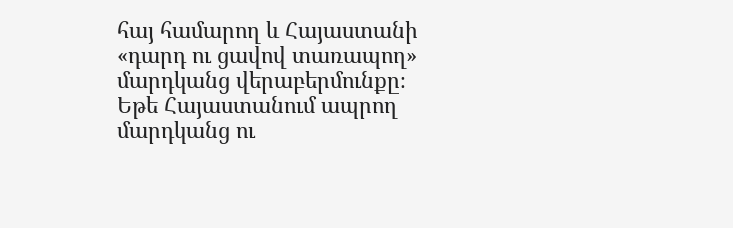հայ համարող և Հայաստանի «դարդ ու ցավով տառապող» մարդկանց վերաբերմունքը։ Եթե Հայաստանում ապրող մարդկանց ու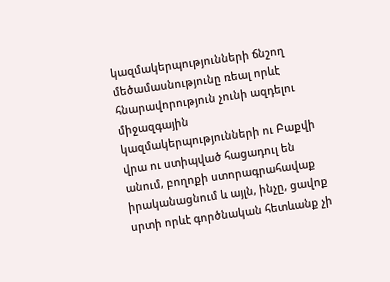կազմակերպությունների ճնշող մեծամասնությունը ռեալ որևէ հնարավորություն չունի ազդելու միջազգային կազմակերպությունների ու Բաքվի վրա ու ստիպված հացադուլ են անում, բողոքի ստորագրահավաք իրականացնում և այլն, ինչը, ցավոք սրտի որևէ գործնական հետևանք չի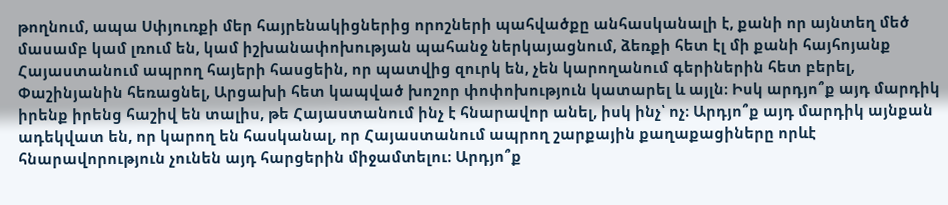թողնում, ապա Սփյուռքի մեր հայրենակիցներից որոշների պահվածքը անհասկանալի է, քանի որ այնտեղ մեծ մասամբ կամ լռում են, կամ իշխանափոխության պահանջ ներկայացնում, ձեռքի հետ էլ մի քանի հայհոյանք Հայաստանում ապրող հայերի հասցեին, որ պատվից զուրկ են, չեն կարողանում գերիներին հետ բերել, Փաշինյանին հեռացնել, Արցախի հետ կապված խոշոր փոփոխություն կատարել և այլն։ Իսկ արդյո՞ք այդ մարդիկ իրենք իրենց հաշիվ են տալիս, թե Հայաստանում ինչ է հնարավոր անել, իսկ ինչ՝ ոչ։ Արդյո՞ք այդ մարդիկ այնքան ադեկվատ են, որ կարող են հասկանալ, որ Հայաստանում ապրող շարքային քաղաքացիները որևէ հնարավորություն չունեն այդ հարցերին միջամտելու։ Արդյո՞ք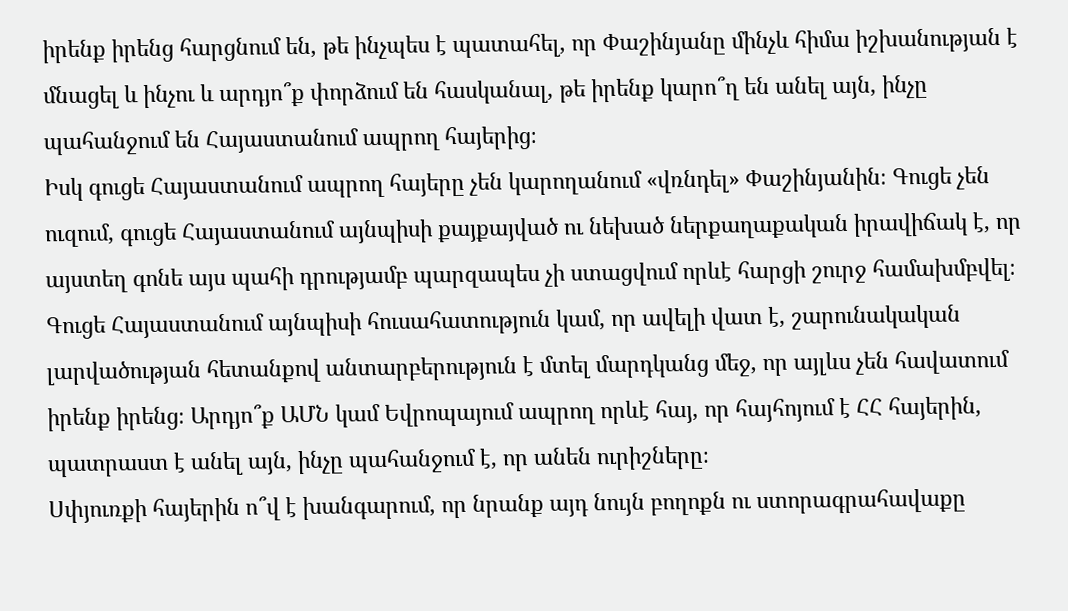իրենք իրենց հարցնում են, թե ինչպես է պատահել, որ Փաշինյանը մինչև հիմա իշխանության է մնացել և ինչու և արդյո՞ք փորձում են հասկանալ, թե իրենք կարո՞ղ են անել այն, ինչը պահանջում են Հայաստանում ապրող հայերից։
Իսկ գուցե Հայաստանում ապրող հայերը չեն կարողանում «վռնդել» Փաշինյանին։ Գուցե չեն ուզում, գուցե Հայաստանում այնպիսի քայքայված ու նեխած ներքաղաքական իրավիճակ է, որ այստեղ գոնե այս պահի դրությամբ պարզապես չի ստացվում որևէ հարցի շուրջ համախմբվել։ Գուցե Հայաստանում այնպիսի հուսահատություն կամ, որ ավելի վատ է, շարունակական լարվածության հետանքով անտարբերություն է մտել մարդկանց մեջ, որ այլևս չեն հավատում իրենք իրենց։ Արդյո՞ք ԱՄՆ կամ Եվրոպայում ապրող որևէ հայ, որ հայհոյում է ՀՀ հայերին, պատրաստ է անել այն, ինչը պահանջում է, որ անեն ուրիշները։
Սփյուռքի հայերին ո՞վ է խանգարում, որ նրանք այդ նույն բողոքն ու ստորագրահավաքը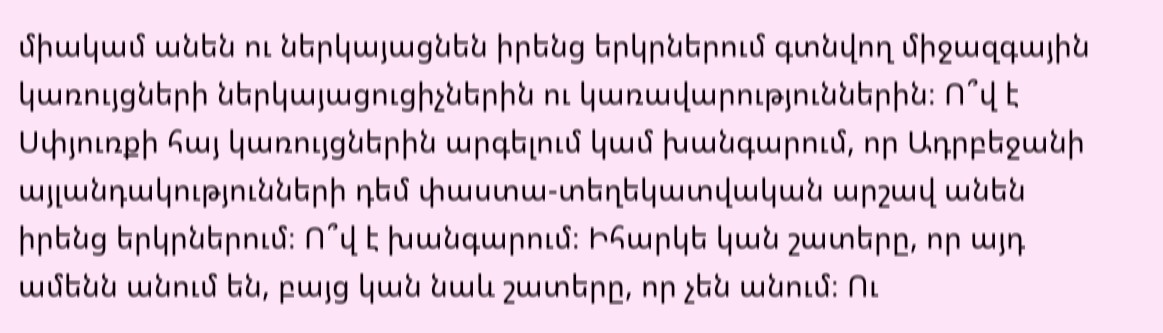միակամ անեն ու ներկայացնեն իրենց երկրներում գտնվող միջազգային կառույցների ներկայացուցիչներին ու կառավարություններին։ Ո՞վ է Սփյուռքի հայ կառույցներին արգելում կամ խանգարում, որ Ադրբեջանի այլանդակությունների դեմ փաստա-տեղեկատվական արշավ անեն իրենց երկրներում։ Ո՞վ է խանգարում։ Իհարկե կան շատերը, որ այդ ամենն անում են, բայց կան նաև շատերը, որ չեն անում։ Ու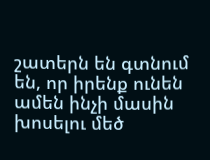շատերն են գտնում են, որ իրենք ունեն ամեն ինչի մասին խոսելու մեծ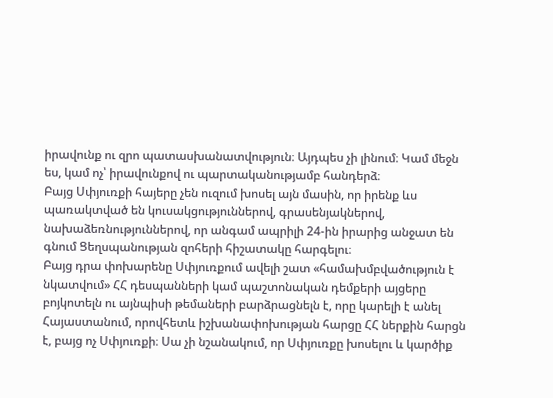իրավունք ու զրո պատասխանատվություն։ Այդպես չի լինում։ Կամ մեջն ես, կամ ոչ՝ իրավունքով ու պարտականությամբ հանդերձ։
Բայց Սփյուռքի հայերը չեն ուզում խոսել այն մասին, որ իրենք ևս պառակտված են կուսակցություններով, գրասենյակներով, նախաձեռնություններով, որ անգամ ապրիլի 24-ին իրարից անջատ են գնում Ցեղսպանության զոհերի հիշատակը հարգելու։
Բայց դրա փոխարենը Սփյուռքում ավելի շատ «համախմբվածություն է նկատվում» ՀՀ դեսպանների կամ պաշտոնական դեմքերի այցերը բոյկոտելն ու այնպիսի թեմաների բարձրացնելն է, որը կարելի է անել Հայաստանում, որովհետև իշխանափոխության հարցը ՀՀ ներքին հարցն է, բայց ոչ Սփյուռքի։ Սա չի նշանակում, որ Սփյուռքը խոսելու և կարծիք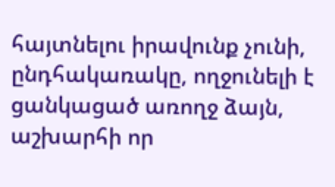հայտնելու իրավունք չունի, ընդհակառակը, ողջունելի է ցանկացած առողջ ձայն, աշխարհի որ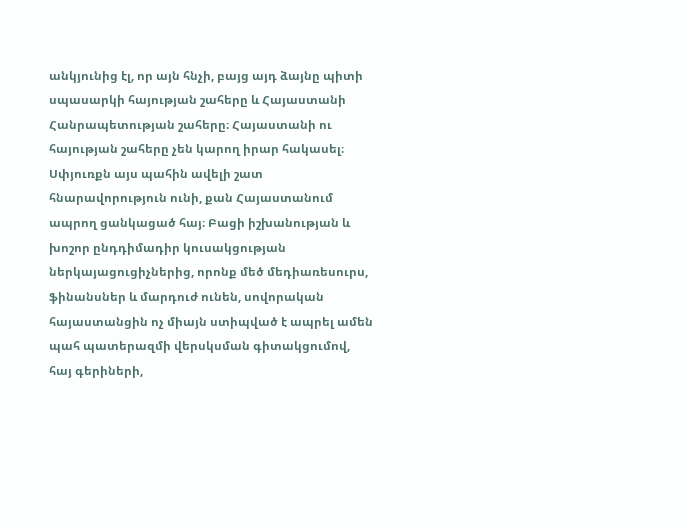անկյունից էլ, որ այն հնչի, բայց այդ ձայնը պիտի սպասարկի հայության շահերը և Հայաստանի Հանրապետության շահերը։ Հայաստանի ու հայության շահերը չեն կարող իրար հակասել։
Սփյուռքն այս պահին ավելի շատ հնարավորություն ունի, քան Հայաստանում ապրող ցանկացած հայ։ Բացի իշխանության և խոշոր ընդդիմադիր կուսակցության ներկայացուցիչներից, որոնք մեծ մեդիառեսուրս, ֆինանսներ և մարդուժ ունեն, սովորական հայաստանցին ոչ միայն ստիպված է ապրել ամեն պահ պատերազմի վերսկսման գիտակցումով, հայ գերիների,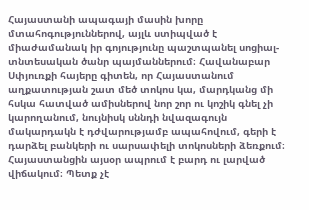Հայաստանի ապագայի մասին խորը մտահոգություններով, այլև ստիպված է միաժամանակ իր գոյությունը պաշտպանել սոցիալ-տնտեսական ծանր պայմաններում։ Հավանաբար Սփյուռքի հայերը գիտեն, որ Հայաստանում աղքատության շատ մեծ տոկոս կա, մարդկանց մի հսկա հատված ամիսներով նոր շոր ու կոշիկ գնել չի կարողանում, նույնիսկ սննդի նվազագույն մակարդակն է դժվարությամբ ապահովում, գերի է դարձել բանկերի ու սարսափելի տոկոսների ձեռքում։ Հայաստանցին այսօր ապրում է բարդ ու լարված վիճակում։ Պետք չէ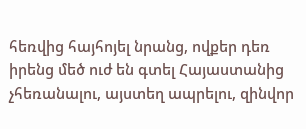հեռվից հայհոյել նրանց, ովքեր դեռ իրենց մեծ ուժ են գտել Հայաստանից չհեռանալու, այստեղ ապրելու, զինվոր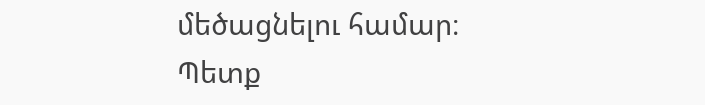մեծացնելու համար։ Պետք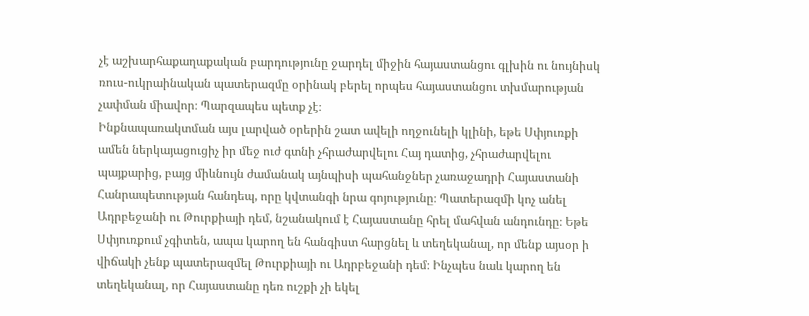չէ աշխարհաքաղաքական բարդությունը ջարդել միջին հայաստանցու գլխին ու նույնիսկ ռուս-ուկրաինական պատերազմը օրինակ բերել որպես հայաստանցու տխմարության չափման միավոր։ Պարզապես պետք չէ։
Ինքնապառակտման այս լարված օրերին շատ ավելի ողջունելի կլինի, եթե Սփյուռքի ամեն ներկայացուցիչ իր մեջ ուժ գտնի չհրաժարվելու Հայ դատից, չհրաժարվելու պայքարից, բայց միևնույն ժամանակ այնպիսի պահանջներ չառաջադրի Հայաստանի Հանրապետության հանդեպ, որը կվտանգի նրա գոյությունը։ Պատերազմի կոչ անել Ադրբեջանի ու Թուրքիայի դեմ, նշանակում է Հայաստանը հրել մահվան անդունդը։ Եթե Սփյուռքում չգիտեն, ապա կարող են հանգիստ հարցնել և տեղեկանալ, որ մենք այսօր ի վիճակի չենք պատերազմել Թուրքիայի ու Ադրբեջանի դեմ։ Ինչպես նաև կարող են տեղեկանալ, որ Հայաստանը դեռ ուշքի չի եկել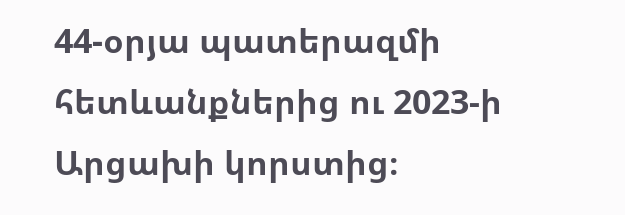44-օրյա պատերազմի հետևանքներից ու 2023‑ի Արցախի կորստից։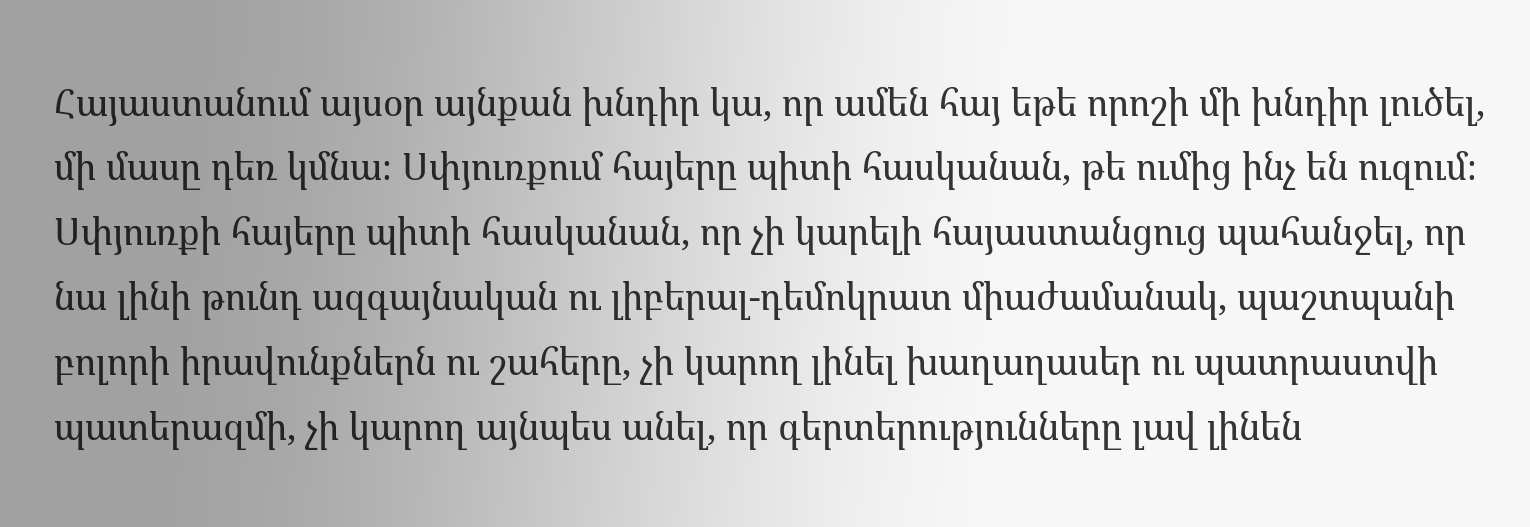Հայաստանում այսօր այնքան խնդիր կա, որ ամեն հայ եթե որոշի մի խնդիր լուծել, մի մասը դեռ կմնա։ Սփյուռքում հայերը պիտի հասկանան, թե ումից ինչ են ուզում։ Սփյուռքի հայերը պիտի հասկանան, որ չի կարելի հայաստանցուց պահանջել, որ նա լինի թունդ ազգայնական ու լիբերալ-դեմոկրատ միաժամանակ, պաշտպանի բոլորի իրավունքներն ու շահերը, չի կարող լինել խաղաղասեր ու պատրաստվի պատերազմի, չի կարող այնպես անել, որ գերտերությունները լավ լինեն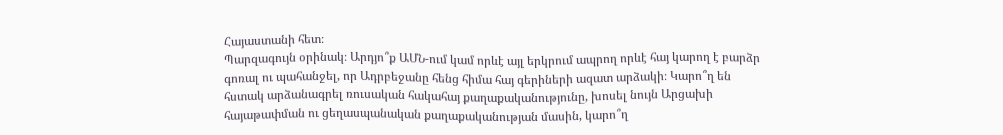Հայաստանի հետ։
Պարզագույն օրինակ։ Արդյո՞ք ԱՄՆ-ում կամ որևէ այլ երկրում ապրող որևէ հայ կարող է բարձր գոռալ ու պահանջել, որ Ադրբեջանը հենց հիմա հայ գերիների ազատ արձակի։ Կարո՞ղ են հստակ արձանագրել ռուսական հակահայ քաղաքականությունը, խոսել նույն Արցախի հայաթափման ու ցեղասպանական քաղաքականության մասին, կարո՞ղ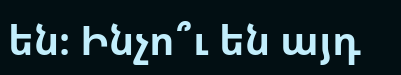են։ Ինչո՞ւ են այդ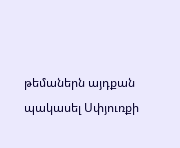թեմաներն այդքան պակասել Սփյուռքի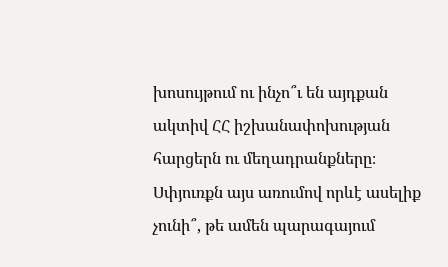խոսույթում ու ինչո՞ւ են այդքան ակտիվ ՀՀ իշխանափոխության հարցերն ու մեղադրանքները։ Սփյուռքն այս առումով որևէ ասելիք չունի՞, թե ամեն պարագայում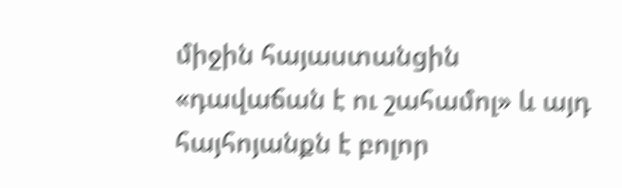միջին հայաստանցին «դավաճան է ու շահամոլ» և այդ հայհոյանքն է բոլոր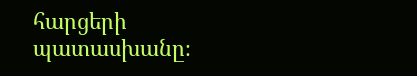հարցերի պատասխանը։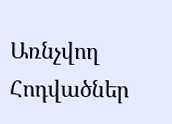Առնչվող Հոդվածներ